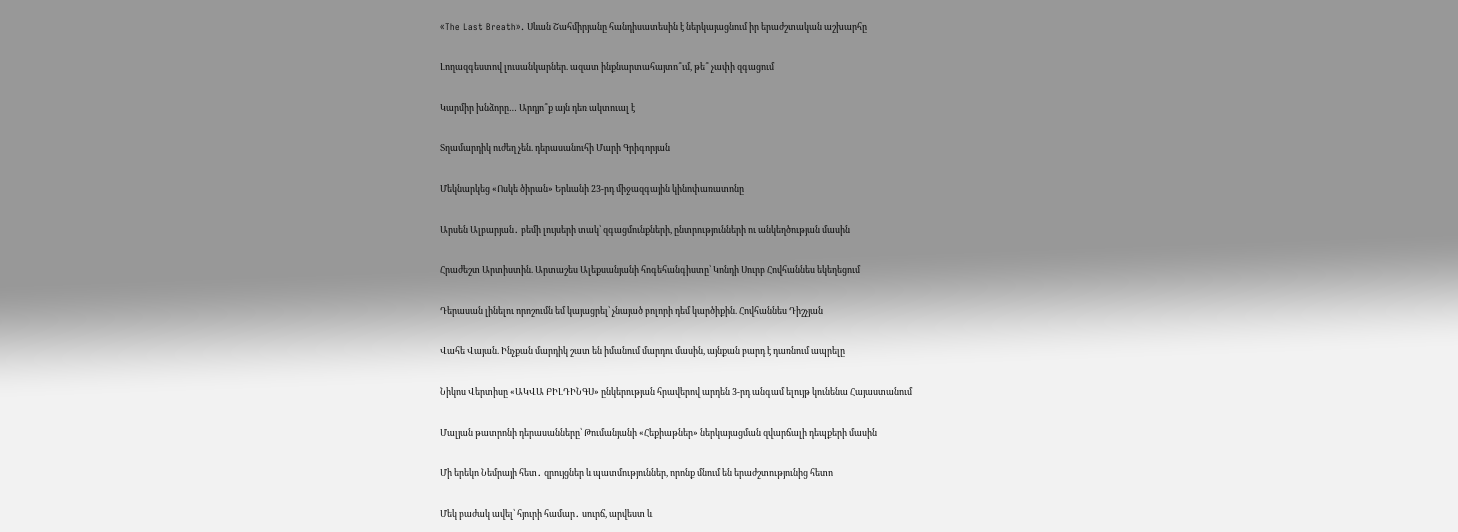«The Last Breath». Սևան Շահմիրյանը հանդիսատեսին է ներկայացնում իր երաժշտական աշխարհը

Լողազգեստով լուսանկարներ. ազատ ինքնարտահայտո՞ւմ, թե՞ չափի զգացում

Կարմիր խնձորը… Արդյո՞ք այն դեռ ակտուալ է

Տղամարդիկ ուժեղ չեն. դերասանուհի Մարի Գրիգորյան

Մեկնարկեց «Ոսկե ծիրան» Երևանի 23-րդ միջազգային կինոփառատոնը

Արսեն Ալբարյան․ բեմի լույսերի տակ՝ զգացմունքների, ընտրությունների ու անկեղծության մասին

Հրաժեշտ Արտիստին. Արտաշես Ալեքսանյանի հոգեհանգիստը՝ Կոնդի Սուրբ Հովհաննես եկեղեցում

Դերասան լինելու որոշումն եմ կայացրել՝ չնայած բոլորի դեմ կարծիքին. Հովհաննես Դիշչյան

Վահե Վայան. Ինչքան մարդիկ շատ են իմանում մարդու մասին, այնքան բարդ է դառնում ապրելը

Նիկոս Վերտիսը «ԱԿՎԱ ԲԻԼԴԻՆԳՍ» ընկերության հրավերով արդեն 3-րդ անգամ ելույթ կունենա Հայաստանում

Մալյան թատրոնի դերասանները՝ Թումանյանի «Հեքիաթներ» ներկայացման զվարճալի դեպքերի մասին

Մի երեկո Նեմրայի հետ․ զրույցներ և պատմություններ, որոնք մնում են երաժշտությունից հետո

Մեկ բաժակ ավել՝ հյուրի համար․ սուրճ, արվեստ և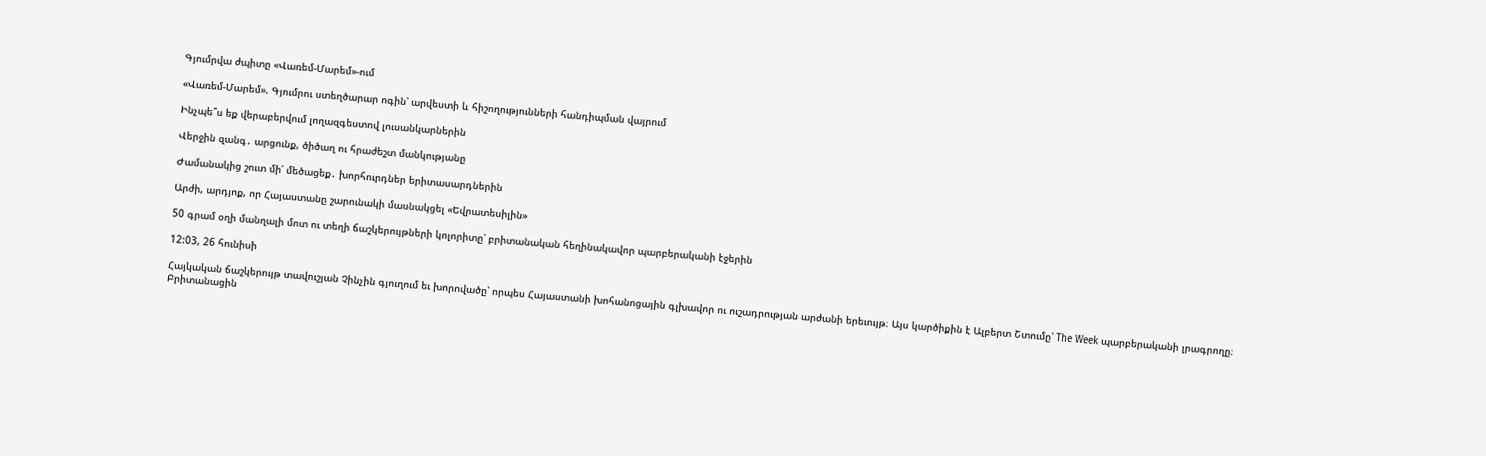Գյումրվա ժպիտը «Վառեմ-Մարեմ»-ում

«Վառեմ-Մարեմ». Գյումրու ստեղծարար ոգին՝ արվեստի և հիշողությունների հանդիպման վայրում

Ինչպե՞ս եք վերաբերվում լողազգեստով լուսանկարներին

Վերջին զանգ․ արցունք, ծիծաղ ու հրաժեշտ մանկությանը

Ժամանակից շուտ մի՛ մեծացեք․ խորհուրդներ երիտասարդներին

Արժի, արդյոք, որ Հայաստանը շարունակի մասնակցել «Եվրատեսիլին»

50 գրամ օղի մանղալի մոտ ու տեղի ճաշկերույթների կոլորիտը՝ բրիտանական հեղինակավոր պարբերականի էջերին

12:03, 26 հունիսի

Հայկական ճաշկերույթ տավուշյան Չինչին գյուղում եւ խորովածը՝ որպես Հայաստանի խոհանոցային գլխավոր ու ուշադրության արժանի երեւույթ։ Այս կարծիքին է Ալբերտ Շտումը՝ The Week պարբերականի լրագրողը։ Բրիտանացին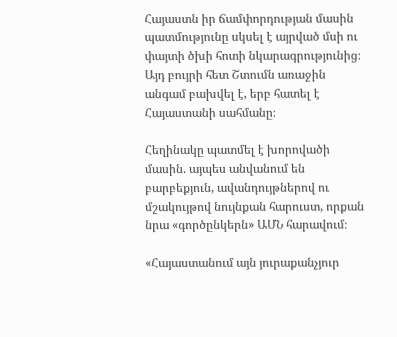Հայաստն իր ճամփորդության մասին պատմությունը սկսել է այրված մսի ու փայտի ծխի հոտի նկարագրությունից։ Այդ բույրի հետ Շտումն առաջին անգամ բախվել է, երբ հատել է Հայաստանի սահմանը։

Հեղինակը պատմել է խորովածի մասին. այպես անվանում են բարբեքյուն, ավանդույթներով ու մշակույթով նույնքան հարուստ, որքան նրա «գործընկերն» ԱՄՆ հարավում։

«Հայաստանում այն յուրաքանչյուր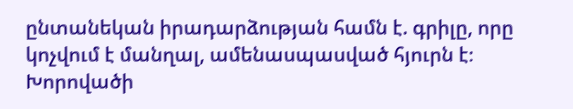ընտանեկան իրադարձության համն է. գրիլը, որը կոչվում է մանղալ, ամենասպասված հյուրն է։ Խորովածի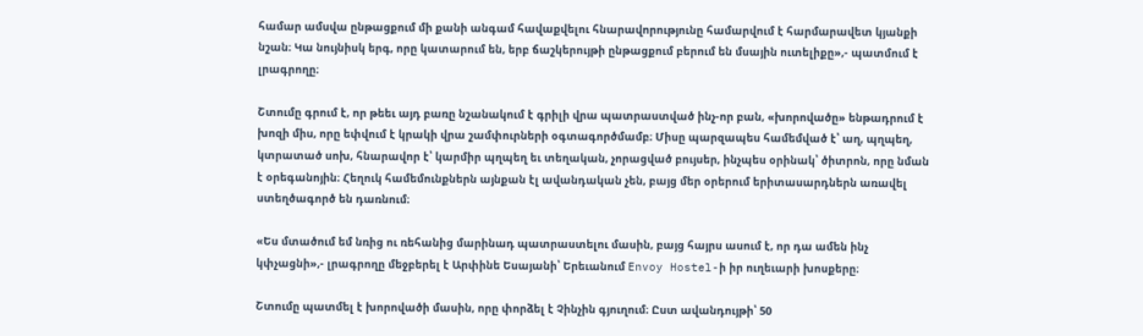համար ամսվա ընթացքում մի քանի անգամ հավաքվելու հնարավորությունը համարվում է հարմարավետ կյանքի նշան։ Կա նույնիսկ երգ, որը կատարում են, երբ ճաշկերույթի ընթացքում բերում են մսային ուտելիքը»,- պատմում է լրագրողը։

Շտումը գրում է, որ թեեւ այդ բառը նշանակում է գրիլի վրա պատրաստված ինչ-որ բան, «խորովածը» ենթադրում է խոզի միս, որը եփվում է կրակի վրա շամփուրների օգտագործմամբ։ Միսը պարզապես համեմված է՝ աղ, պղպեղ, կտրատած սոխ, հնարավոր է՝ կարմիր պղպեղ եւ տեղական, չորացված բույսեր, ինչպես օրինակ՝ ծիտրոն, որը նման է օրեգանոյին։ Հեղուկ համեմունքներն այնքան էլ ավանդական չեն, բայց մեր օրերում երիտասարդներն առավել ստեղծագործ են դառնում։

«Ես մտածում եմ նռից ու ռեհանից մարինադ պատրաստելու մասին, բայց հայրս ասում է, որ դա ամեն ինչ կփչացնի»,- լրագրողը մեջբերել է Արփինե Եսայանի՝ Երեւանում Envoy Hostel-ի իր ուղեւարի խոսքերը։

Շտումը պատմել է խորովածի մասին, որը փորձել է Չինչին գյուղում։ Ըստ ավանդույթի՝ 50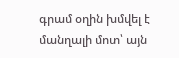գրամ օղին խմվել է մանղալի մոտ՝ այն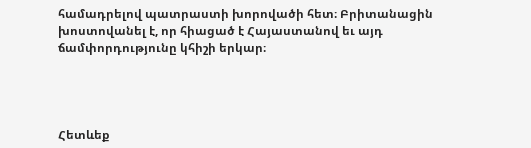համադրելով պատրաստի խորովածի հետ։ Բրիտանացին խոստովանել է, որ հիացած է Հայաստանով եւ այդ ճամփորդությունը կհիշի երկար։




Հետևեք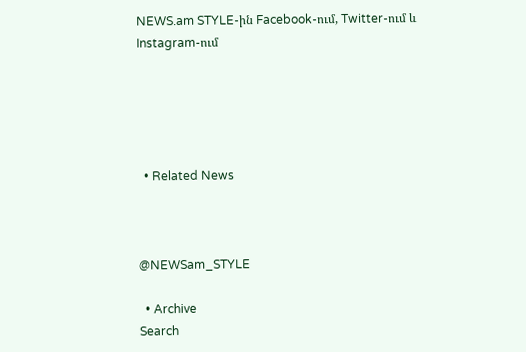NEWS.am STYLE-ին Facebook-ում, Twitter-ում և Instagram-ում





  • Related News



@NEWSam_STYLE

  • Archive
Search